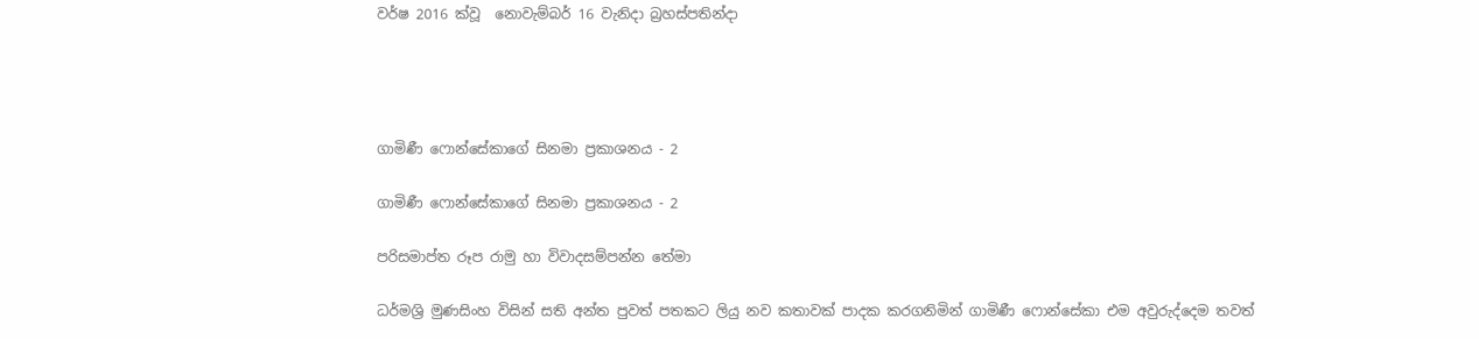වර්ෂ 2016 ක්වූ  නොවැම්බර් 16 වැනිදා බ්‍රහස්පතින්දා




ගාමිණී ෆොන්සේකාගේ සිනමා ප්‍රකාශනය - 2

ගාමිණී ෆොන්සේකාගේ සිනමා ප්‍රකාශනය - 2

පරිසමාප්ත රූප රාමු හා විවාදසම්පන්න තේමා

ධර්මශ්‍රි මුණසිංහ විසින් සති අන්ත පුවත් පතකට ලියු නව කතාවක් පාදක කරගනිමින් ගාමිණී ෆොන්සේකා එම අවුරුද්දෙම තවත්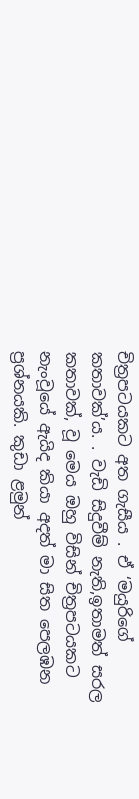චිත්‍රපටයකට අත ගැසීය . ඒ ‘මයුරිගේ කතාවක්’ය. . වැඩි සිදුවීම් නැති,ඉතාමත් සරල කතාවක්, වූ මෙය ඔහු විසින් චිත්‍රපටයකට නැංවූයේ ඇයිද කියා අදත් මා සිත පෙලඹන ප්‍රශ්නයකි. කුඩා ළමුන්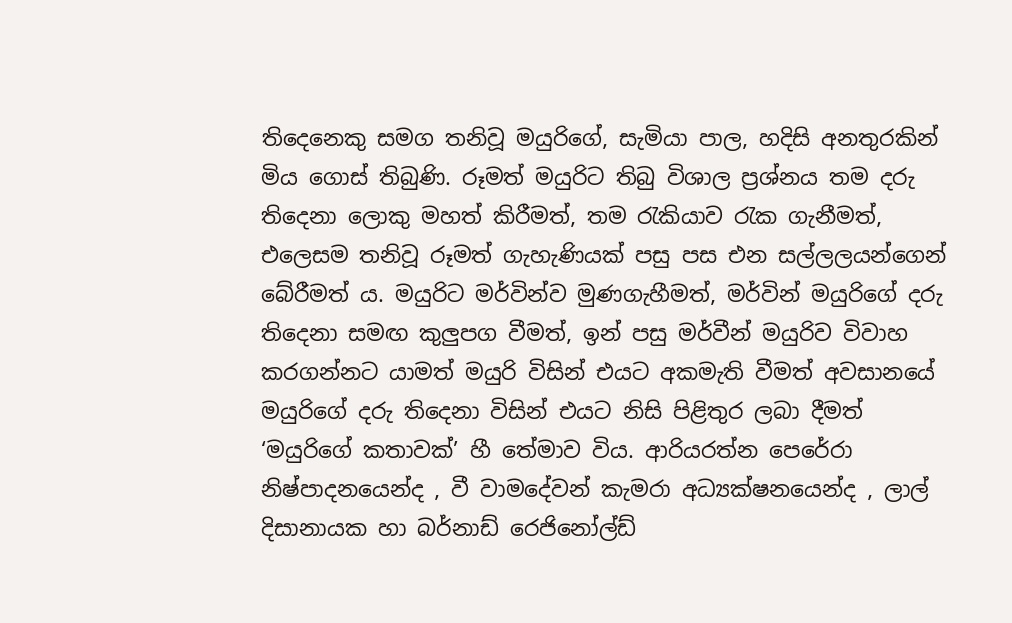තිදෙනෙකු සමග තනිවූ මයුරිගේ, සැමියා පාල, හදිසි අනතුරකින් මිය ගොස් තිබුණි. රූමත් මයුරිට තිබු විශාල ප්‍රශ්නය තම දරු තිදෙනා ලොකු මහත් කිරීමත්, තම රැකියාව රැක ගැනීමත්, එලෙසම තනිවූ රූමත් ගැහැණියක් පසු පස එන සල්ලලයන්ගෙන් බේරීමත් ය. මයුරිට මර්වින්ව මුණගැහීමත්, මර්වින් මයුරිගේ දරු තිදෙනා සමඟ කුලුපග වීමත්, ඉන් පසු මර්වීන් මයුරිව විවාහ කරගන්නට යාමත් මයුරි විසින් එයට අකමැති වීමත් අවසානයේ මයුරිගේ දරු තිදෙනා විසින් එයට නිසි පිළිතුර ලබා දීමත් ‘මයුරිගේ කතාවක්’ හී තේමාව විය. ආරියරත්න පෙරේරා නිෂ්පාදනයෙන්ද , වී වාමදේවන් කැමරා අධ්‍යක්ෂනයෙන්ද , ලාල් දිසානායක හා බර්නාඩ් රෙජිනෝල්ඩ්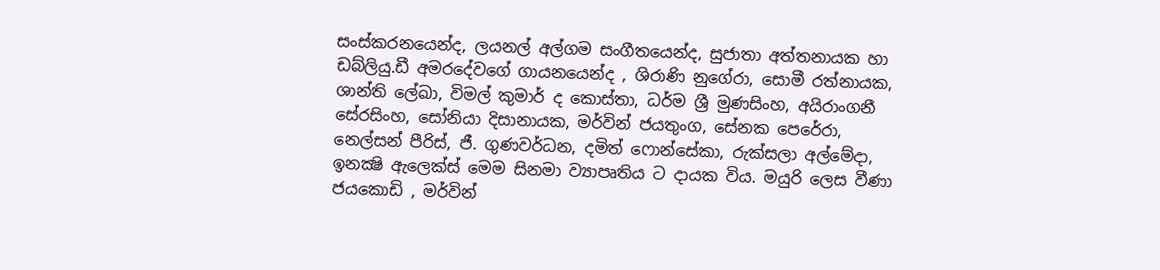සංස්කරනයෙන්ද, ලයනල් අල්ගම සංගීතයෙන්ද, සුජාතා අත්තනායක හා ඩබ්ලියු.ඩී අමරදේවගේ ගායනයෙන්ද , ශිරාණි නුගේරා, සොමී රත්නායක, ශාන්ති ලේඛා, විමල් කුමාර් ද කොස්තා, ධර්ම ශ්‍රී මුණසිංහ, අයිරාංගනී සේරසිංහ, සෝනියා දිසානායක, මර්වින් ජයතුංග, සේනක පෙරේරා, නෙල්සන් පීරිස්, ජී. ගුණවර්ධන, දමිත් ෆොන්සේකා, රුක්සලා අල්මේදා, ඉනක්‍ෂි ඇලෙක්ස් මෙම සිනමා ව්‍යාපෘතිය ට දායක විය. මයුරි ලෙස වීණා ජයකොඩි , මර්වින්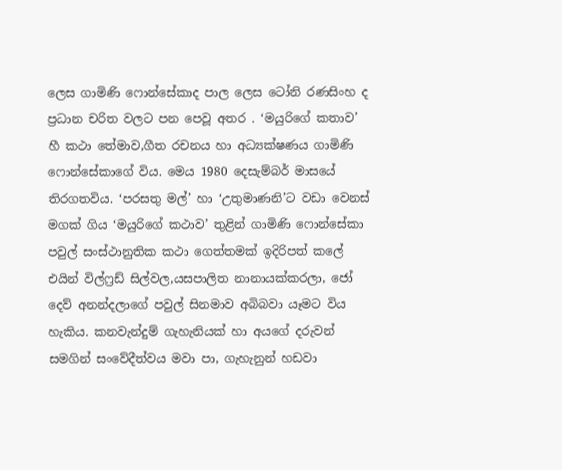ලෙස ගාමිණි ෆොන්සේකාද පාල ලෙස ටෝනි රණසිංහ ද ප්‍රධාන චරිත වලට පන පෙවූ අතර . ‘මයුරිගේ කතාව’ හී කථා තේමාව,ගීත රචනය හා අධ්‍යක්ෂණය ගාමිණි ෆොන්සේකාගේ විය. මෙය 1980 දෙසැම්බර් මාසයේ තිරගතවිය. ‘පරසතු මල්’ හා ‘උතුමාණනි’ට වඩා වෙනස් මගක් ගිය ‘මයුරිගේ කථාව’ තුළින් ගාමිණි ෆොන්සේකා පවුල් සංස්ථානුතික කථා ගෙත්තමක් ඉදිරිපත් කලේ එයින් විල්ෆ්‍රඩ් සිල්වල,යසපාලිත නානායක්කරලා, ජෝ දෙව් අනන්දලාගේ පවුල් සිනමාව අබිබවා යෑමට විය හැකිය. කනවැන්දුම් ගැහැනියක් හා අයගේ දරුවන් සමගින් සංවේදීත්වය මවා පා, ගැහැනුන් හඩවා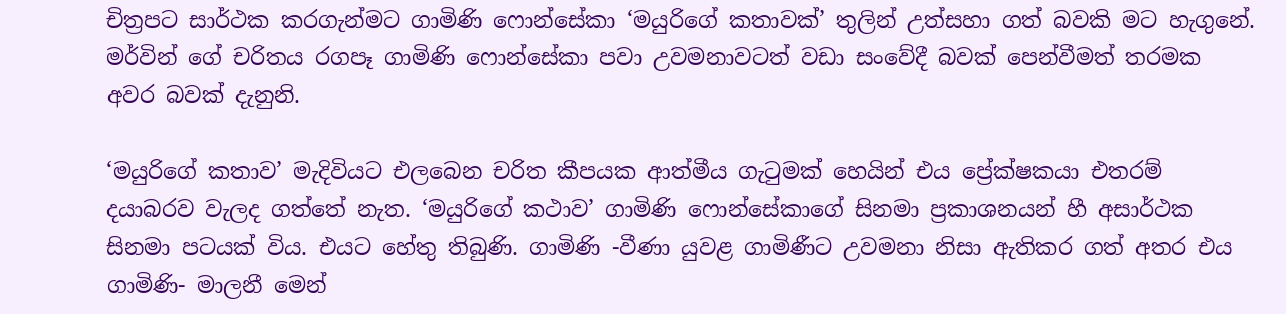චිත්‍රපට සාර්ථක කරගැන්මට ගාමිණි ෆොන්සේකා ‘මයුරිගේ කතාවක්’ තුලින් උත්සහා ගත් බවකි මට හැගුනේ. මර්වින් ගේ චරිතය රගපෑ ගාමිණි ෆොන්සේකා පවා උවමනාවටත් වඩා සංවේදී බවක් පෙන්වීමත් තරමක අවර බවක් දැනුනි.

‘මයුරිගේ කතාව’ මැදිවියට එලබෙන චරිත කීපයක ආත්මීය ගැටුමක් හෙයින් එය ප්‍රේක්ෂකයා එතරම් දයාබරව වැලද ගත්තේ නැත. ‘මයුරිගේ කථාව’ ගාමිණි ෆොන්සේකාගේ සිනමා ප්‍රකාශනයන් හී අසාර්ථක සිනමා පටයක් විය. එයට හේතු තිබුණි. ගාමිණි -වීණා යුවළ ගාමිණීට උවමනා නිසා ඇතිකර ගත් අතර එය ගාමිණි- මාලනී මෙන්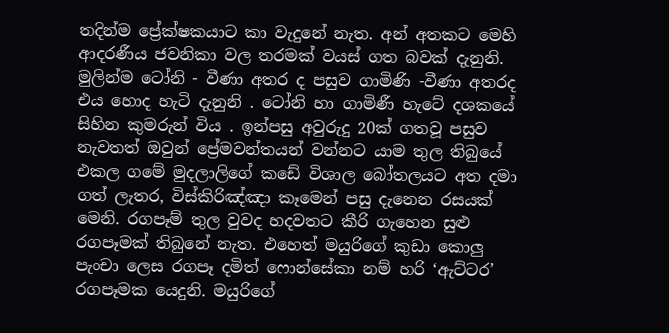තදින්ම ප්‍රේක්ෂකයාට කා වැදුනේ නැත. අන් අතකට මෙහි ආදරණීය ජවනිකා වල තරමක් වයස් ගත බවක් දැනුනි. මුලින්ම ටෝනි - වීණා අතර ද පසුව ගාමිණි -වීණා අතරද එය හොද හැටි දැනුනි . ටෝනි හා ගාමිණී හැටේ දශකයේ සිහින කුමරුන් විය . ඉන්පසු අවුරුදු 20ක් ගතවූ පසුව නැවතත් ඔවුන් ප්‍රේමවන්තයන් වන්නට යාම තුල තිබුයේ එකල ගමේ මුදලාලිගේ කඩේ විශාල බෝතලයට අත දමා ගත් ලැතර, විස්කිරිඤ්ඤා කෑමෙන් පසු දැනෙන රසයක් මෙනි. රගපෑම් තුල වුවද හදවතට කීරි ගැහෙන සුළු රගපෑමක් තිබුනේ නැත. එහෙත් මයුරිගේ කුඩා කොලු පැංචා ලෙස රගපෑ දමිත් ෆොන්සේකා නම් හරි ‘ඇට්ටර’ රගපෑමක යෙදුනි. මයුරිගේ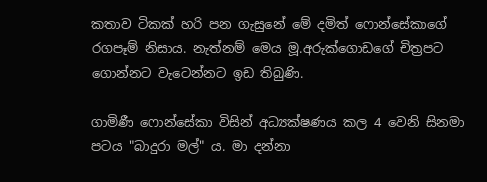කතාව ටිකක් හරි පන ගැසුනේ මේ දමිත් ෆොන්සේකාගේ රගපෑම් නිසාය. නැත්නම් මෙය මූ.අරුක්ගොඩගේ චිත්‍රපට ගොන්නට වැටෙන්නට ඉඩ තිබුණි.

ගාමිණී ෆොන්සේකා විසින් අධ්‍යක්ෂණය කල 4 වෙනි සිනමා පටය "බාදුරා මල්" ය. මා දන්නා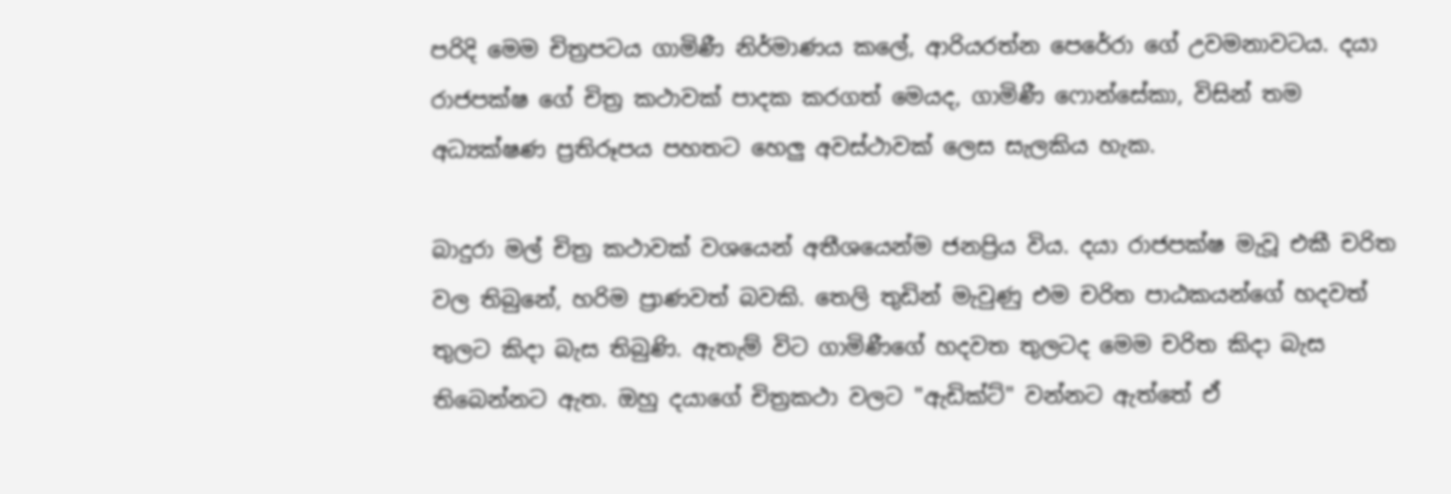පරිදි මෙම චිත්‍රපටය ගාමිණී නිර්මාණය කලේ, ආරියරත්න පෙරේරා ගේ උවමනාවටය. දයා රාජපක්ෂ ගේ චිත්‍ර කථාවක් පාදක කරගත් මෙයද, ගාමිණී ෆොන්සේකා, විසින් තම අධ්‍යක්ෂණ ප්‍රතිරූපය පහතට හෙලු අවස්ථාවක් ලෙස සැලකිය හැක.

බාදුරා මල් චිත්‍ර කථාවක් වශයෙන් අතීශයෙන්ම ජනප්‍රිය විය. දයා රාජපක්ෂ මැවූ එකී චරිත වල තිබුනේ, හරිම ප්‍රාණවත් බවකි. තෙලි තුඩින් මැවුණු එම චරිත පාඨකයන්ගේ හදවත් තුලට කිදා බැස තිබුණි. ඇතැම් විට ගාමිණීගේ හදවත තුලටද මෙම චරිත කිදා බැස තිබෙන්නට ඇත. ඔහු දයාගේ චිත්‍රකථා වලට "ඇඩික්ට්" වන්නට ඇත්තේ ඒ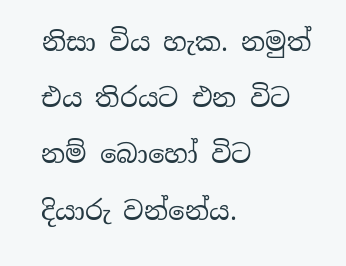නිසා විය හැක. නමුත් එය තිරයට එන විට නම් බොහෝ විට දියාරු වන්නේය.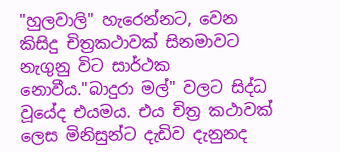"හුලවාලි" හැරෙන්නට, වෙන කිසිදු චිත්‍රකථාවක් සිනමාවට නැගුනු විට සාර්ථක නොවීය."බාදුරා මල්" වලට සිද්ධ වූයේද එයමය. එය චිත්‍ර කථාවක් ලෙස මිනිසුන්ට දැඩිව දැනුනද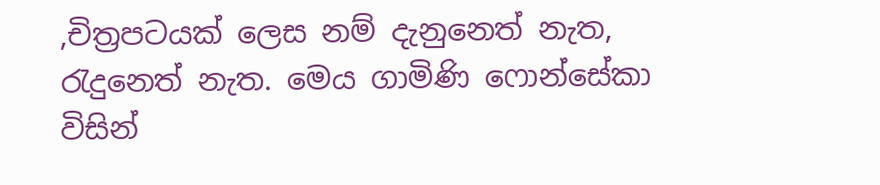,චිත්‍රපටයක් ලෙස නම් දැනුනෙත් නැත, රැදුනෙත් නැත. මෙය ගාමිණි ෆොන්සේකා විසින්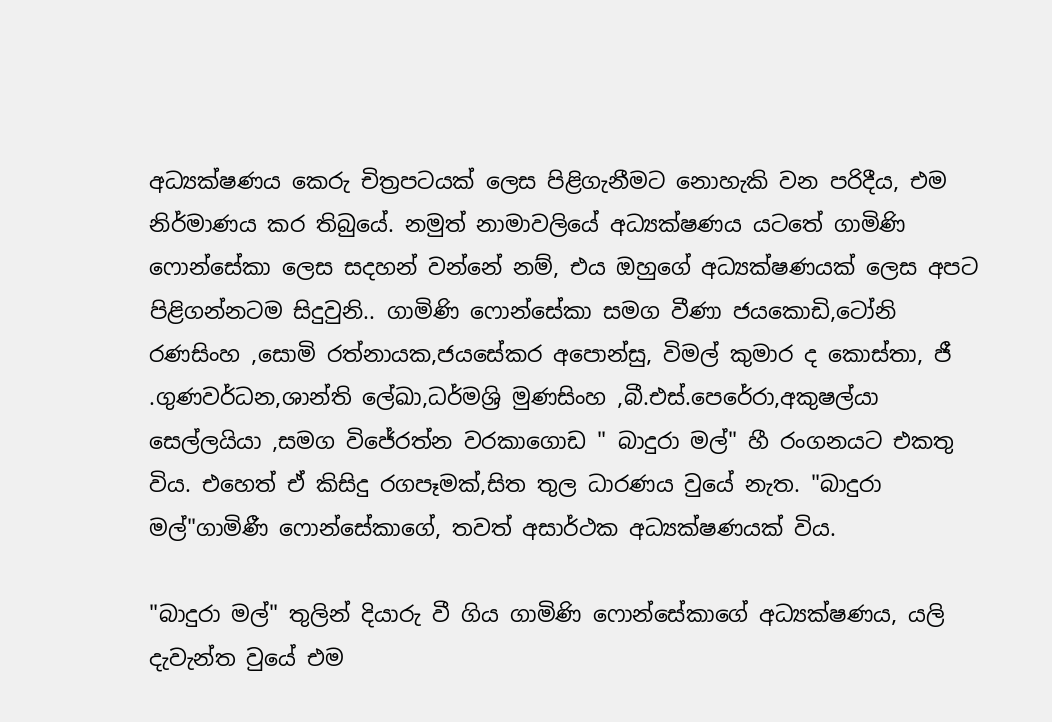අධ්‍යක්ෂණය කෙරු චිත්‍රපටයක් ලෙස පිළිගැනීමට නොහැකි වන පරිදීය, එම නිර්මාණය කර තිබුයේ. නමුත් නාමාවලියේ අධ්‍යක්ෂණය යටතේ ගාමිණි ෆොන්සේකා ලෙස සදහන් වන්නේ නම්, එය ඔහුගේ අධ්‍යක්ෂණයක් ලෙස අපට පිළිගන්නටම සිදුවුනි.. ගාමිණි ෆොන්සේකා සමග වීණා ජයකොඩි,ටෝනි රණසිංහ ,සොමි රත්නායක,ජයසේකර අපොන්සු, විමල් කුමාර ද කොස්තා, ජී .ගුණවර්ධන,ශාන්ති ලේඛා,ධර්මශ්‍රි මුණසිංහ ,බී.එස්.පෙරේරා,අකුෂල්යා සෙල්ලයියා ,සමග විජේරත්න වරකාගොඩ " බාදුරා මල්" හී රංගනයට එකතු විය. එහෙත් ඒ කිසිදු රගපෑමක්,සිත තුල ධාරණය වුයේ නැත. "බාදුරා මල්"ගාමිණී ෆොන්සේකාගේ, තවත් අසාර්ථක අධ්‍යක්ෂණයක් විය.

"බාදුරා මල්" තුලින් දියාරු වී ගිය ගාමිණි ෆොන්සේකාගේ අධ්‍යක්ෂණය, යලි දැවැන්ත වුයේ එම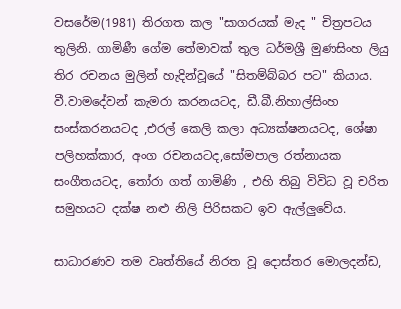වසරේම(1981) තිරගත කල "සාගරයක් මැද " චිත්‍රපටය තුලිනි. ගාමිණී ගේම තේමාවක් තුල ධර්මශ්‍රී මුණසිංහ ලියු තිර රචනය මුලින් හැදින්වූයේ "සිතම්බ්බර පට" කියාය. වී.වාමදේවන් කැමරා කරනයටද, ඩී.බී.නිහාල්සිංහ සංස්කරනයටද ,එරල් කෙලි කලා අධ්‍යක්ෂනයටද, ශේෂා පලිහක්කාර, අංග රචනයටද,සෝමපාල රත්නායක සංගීතයටද, තෝරා ගත් ගාමිණි , එහි තිබු විවිධ වූ චරිත සමුහයට දක්ෂ නළු නිලි පිරිසකට ඉව ඇල්ලුවේය.

සාධාරණව තම වෘත්තියේ නිරත වූ දොස්තර මොලදන්ඩ,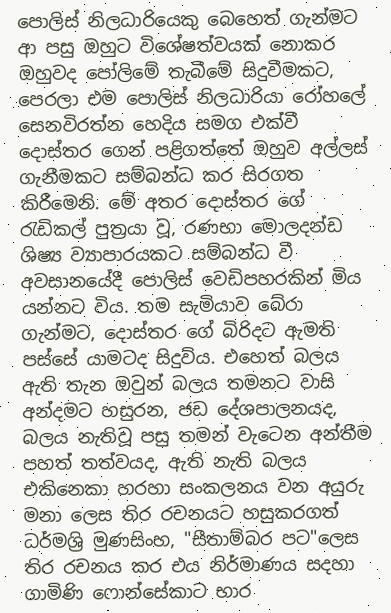පොලිස් නිලධාරියෙකු බෙහෙත් ගැන්මට ආ පසු ඔහුට විශේෂත්වයක් නොකර ඔහුවද පෝලිමේ තැබීමේ සිදුවීමකට, පෙරලා එම පොලිස් නිලධාරියා රෝහලේ සෙනවිරත්න හෙදිය සමග එක්වී දොස්තර ගෙන් පළිගත්තේ ඔහුව අල්ලස් ගැනීමකට සම්බන්ධ කර සිරගත කිරීමෙනි. මේ අතර දොස්තර ගේ රැඩිකල් පුත්‍රයා වූ, රණභා මොලදන්ඩ ශිෂ්‍ය ව්‍යාපාරයකට සම්බන්ධ වී අවසානයේදී පොලිස් වෙඩිපහරකින් මිය යන්නට විය. තම සැමියාව බේරා ගැන්මට, දොස්තර ගේ බිරිදට ඇමති පස්සේ යාමටද සිදුවිය. එහෙත් බලය ඇති තැන ඔවුන් බලය තමනට වාසි අන්දමට හසුරන, ජඩ දේශපාලනයද, බලය නැතිවූ පසු තමන් වැටෙන අන්තීම පහත් තත්වයද, ඇති නැති බලය එකිනෙකා හරහා සංකලනය වන අයුරු මනා ලෙස තිර රචනයට හසුකරගත් ධර්මශ්‍රි මුණසිංහ, "සීතාම්බර පට"ලෙස තිර රචනය කර එය නිර්මාණය සදහා ගාමිණි ෆොන්සේකාට භාර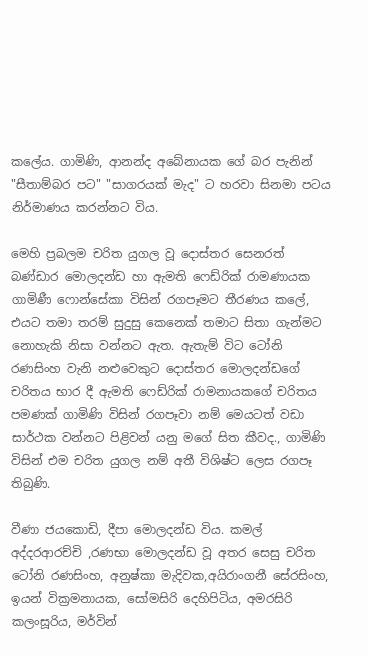කලේය. ගාමිණි, ආනන්ද අබේනායක ගේ බර පැනින් "සීතාම්බර පට" "සාගරයක් මැද" ට හරවා සිනමා පටය නිර්මාණය කරන්නට විය.

මෙහි ප්‍රබලම චරිත යුගල වූ දොස්තර සෙනරත් බණ්ඩාර මොලදන්ඩ හා ඇමති ෆෙඩ්රික් රාමණායක ගාමිණී ෆොන්සේකා විසින් රගපෑමට තීරණය කලේ, එයට තමා තරම් සුදුසු කෙනෙක් තමාට සිතා ගැන්මට නොහැකි නිසා වන්නට ඇත. ඇතැම් විට ටෝනි රණසිංහ වැනි නළුවෙකුට දොස්තර මොලදන්ඩගේ චරිතය භාර දී ඇමති ෆෙඩ්රික් රාමනායකගේ චරිතය පමණක් ගාමිණි විසින් රගපෑවා නම් මෙයටත් වඩා සාර්ථක වන්නට පිළිවන් යනු මගේ සිත කීවද., ගාමිණි විසින් එම චරිත යුගල නම් අතී විශිෂ්ට ලෙස රගපෑ තිබුණි.

වීණා ජයකොඩි, දීපා මොලදන්ඩ විය. කමල් අද්දරආරච්චි ,රණභා මොලදන්ඩ වූ අතර සෙසු චරිත ටෝනි රණසිංහ, අනුෂ්කා මැදිවක,අයිරාංගනී සේරසිංහ, ඉයන් වික්‍රමනායක, සෝමසිරි දෙහිපිටිය, අමරසිරි කලංසූරිය, මර්වින්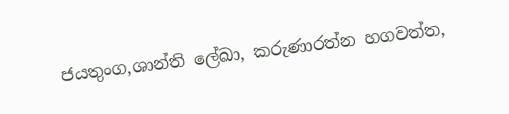ජයතුංග,ශාන්ති ලේඛා, කරුණාරත්න හගවත්ත,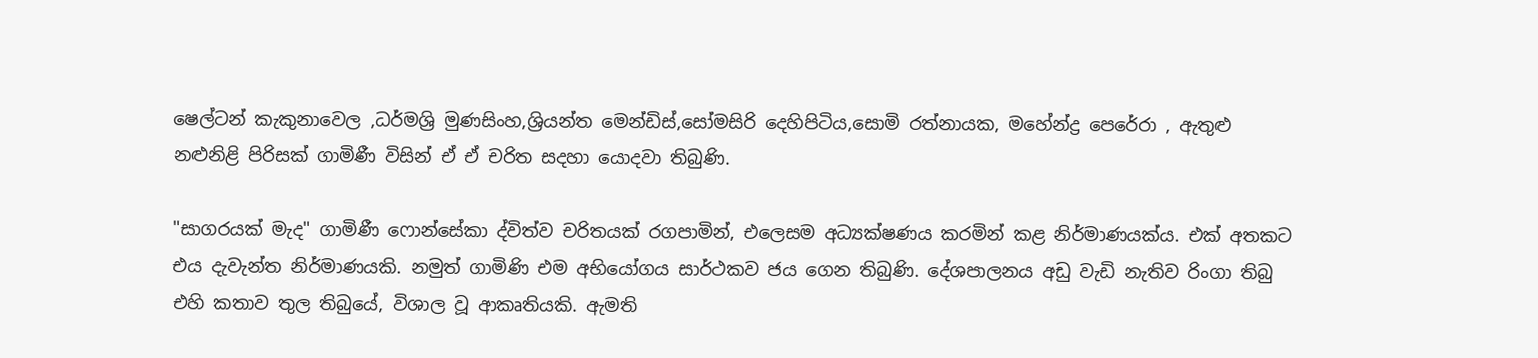ෂෙල්ටන් කැකුනාවෙල ,ධර්මශ්‍රි මුණසිංහ,ශ්‍රියන්ත මෙන්ඩිස්,සෝමසිරි දෙහිපිටිය,සොමි රත්නායක, මහේන්ද්‍ර පෙරේරා , ඇතුළු නළුනිළි පිරිසක් ගාමිණී විසින් ඒ ඒ චරිත සදහා යොදවා තිබුණි.

"සාගරයක් මැද" ගාමිණී ෆොන්සේකා ද්විත්ව චරිතයක් රගපාමින්, එලෙසම අධ්‍යක්ෂණය කරමින් කළ නිර්මාණයක්ය. එක් අතකට එය දැවැන්ත නිර්මාණයකි. නමුත් ගාමිණි එම අභියෝගය සාර්ථකව ජය ගෙන තිබුණි. දේශපාලනය අඩු වැඩි නැතිව රිංගා තිබු එහි කතාව තුල තිබුයේ, විශාල වූ ආකෘතියකි. ඇමති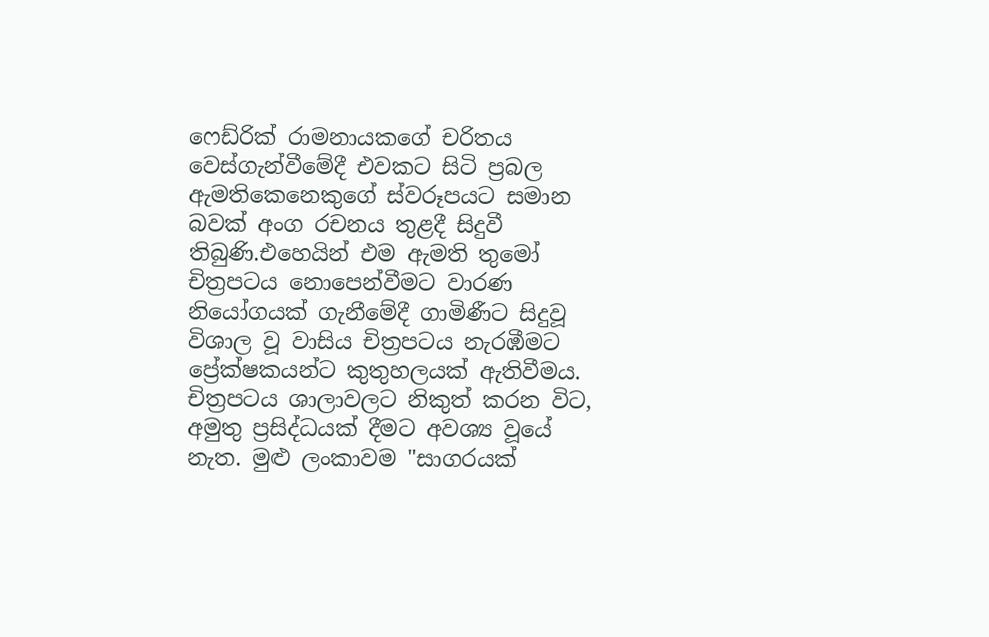ෆෙඩ්රික් රාමනායකගේ චරිතය වෙස්ගැන්වීමේදී එවකට සිටි ප්‍රබල ඇමතිකෙනෙකුගේ ස්වරූපයට සමාන බවක් අංග රචනය තුළදී සිදුවී තිබුණි.එහෙයින් එම ඇමති තුමෝ චිත්‍රපටය නොපෙන්වීමට වාරණ නියෝගයක් ගැනීමේදී ගාමිණීට සිදුවූ විශාල වූ වාසිය චිත්‍රපටය නැරඹීමට ප්‍රේක්ෂකයන්ට කුතුහලයක් ඇතිවීමය. චිත්‍රපටය ශාලාවලට නිකුත් කරන විට, අමුතු ප්‍රසිද්ධයක් දීමට අවශ්‍ය වූයේ නැත. මුළු ලංකාවම "සාගරයක්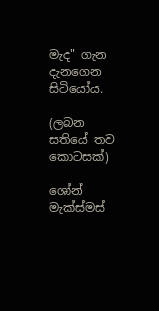මැද" ගැන දැනගෙන සිටියෝය.

(ලබන සතියේ තව කොටසක්)

ශෝන් මැක්ස්මස්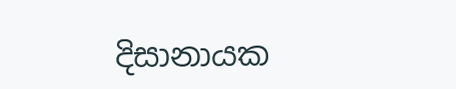දිසානායක